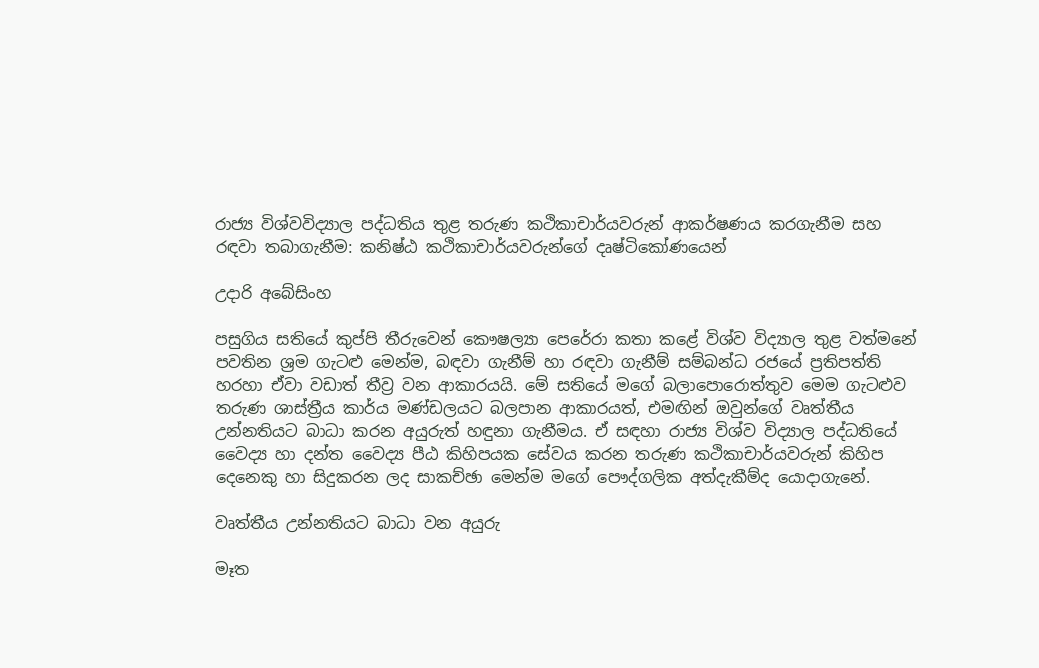රාජ්‍ය විශ්වවිද්‍යාල පද්ධතිය තුළ තරුණ කථිකාචාර්යවරුන් ආකර්ෂණය කරගැනීම සහ රඳවා තබාගැනීම: කනිෂ්ඨ කථිකාචාර්යවරුන්ගේ දෘෂ්ටිකෝණයෙන්

උදාරි අබේසිංහ

පසුගිය සතියේ කුප්පි තීරුවෙන් කෞෂල්‍යා පෙරේරා කතා කළේ විශ්ව විද්‍යාල තුළ වත්මනේ පවතින ශ්‍රම ගැටළු මෙන්ම, බඳවා ගැනීම් හා රඳවා ගැනීම් සම්බන්ධ රජයේ ප්‍රතිපත්ති හරහා ඒවා වඩාත් තීව්‍ර වන ආකාරයයි. මේ සතියේ මගේ බලාපොරොත්තුව මෙම ගැටළුව තරුණ ශාස්ත්‍රීය කාර්ය මණ්ඩලයට බලපාන ආකාරයත්, එමඟින් ඔවුන්ගේ වෘත්තීය උන්නතියට බාධා කරන අයුරුත් හඳුනා ගැනීමය. ඒ සඳහා රාජ්‍ය විශ්ව විද්‍යාල පද්ධතියේ වෛද්‍ය හා දන්ත වෛද්‍ය පීඨ කිහිපයක සේවය කරන තරුණ කථිකාචාර්යවරුන් කිහිප දෙනෙකු හා සිදුකරන ලද සාකච්ඡා මෙන්ම මගේ පෞද්ගලික අත්දැකීම්ද යොදාගැනේ.

වෘත්තීය උන්නතියට බාධා වන අයුරු

මෑත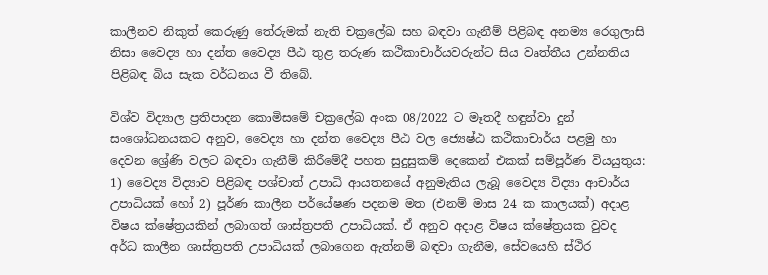කාලීනව නිකුත් කෙරුණු තේරුමක් නැති චක්‍රලේඛ සහ බඳවා ගැනීම් පිළිබඳ අනම්‍ය රෙගුලාසි නිසා වෛද්‍ය හා දන්ත වෛද්‍ය පීඨ තුළ තරුණ කථිකාචාර්යවරුන්ට සිය වෘත්තීය උන්නතිය පිළිබඳ බිය සැක වර්ධනය වී තිබේ.

විශ්ව විද්‍යාල ප්‍රතිපාදන කොමිසමේ චක්‍රලේඛ අංක 08/2022 ට මෑතදී හඳුන්වා දුන් සංශෝධනයකට අනුව, වෛද්‍ය හා දන්ත වෛද්‍ය පීඨ වල ජ්‍යෙෂ්ඨ කථිකාචාර්ය පළමු හා දෙවන ශ්‍රේණි වලට බඳවා ගැනීම් කිරීමේදී පහත සුදුසුකම් දෙකෙන් එකක් සම්පූර්ණ වියයුතුය: 1) වෛද්‍ය විද්‍යාව පිළිබඳ පශ්චාත් උපාධි ආයතනයේ අනුමැතිය ලැබූ වෛද්‍ය විද්‍යා ආචාර්ය උපාධියක් හෝ 2) පූර්ණ කාලීන පර්යේෂණ පදනම මත (එනම් මාස 24 ක කාලයක්) අදාළ විෂය ක්ෂේත්‍රයකින් ලබාගත් ශාස්ත්‍රපති උපාධියක්. ඒ අනුව අදාළ විෂය ක්ෂේත්‍රයක වුවද අර්ධ කාලීන ශාස්ත්‍රපති උපාධියක් ලබාගෙන ඇත්නම් බඳවා ගැනීම, සේවයෙහි ස්ථිර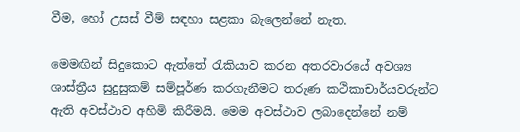වීම, හෝ උසස් වීම් සඳහා සළකා බැලෙන්නේ නැත.

මෙමඟින් සිදුකොට ඇත්තේ රැකියාව කරන අතරවාරයේ අවශ්‍ය ශාස්ත්‍රීය සුදුසුකම් සම්පූර්ණ කරගැනීමට තරුණ කථිකාචාර්යවරුන්ට ඇති අවස්ථාව අහිමි කිරීමයි. මෙම අවස්ථාව ලබාදෙන්නේ නම්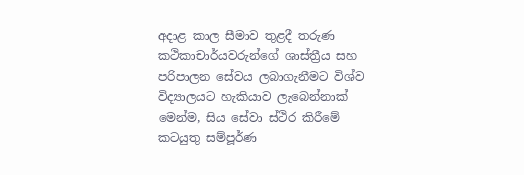අදාළ කාල සීමාව තුළදී තරුණ කථිකාචාර්යවරුන්ගේ ශාස්ත්‍රීය සහ පරිපාලන සේවය ලබාගැනීමට විශ්ව විද්‍යාලයට හැකියාව ලැබෙන්නාක් මෙන්ම, සිය සේවා ස්ථිර කිරීමේ කටයුතු සම්පූර්ණ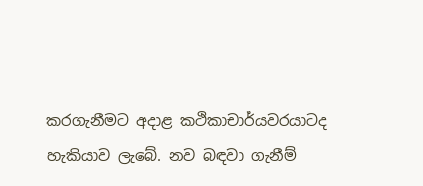කරගැනීමට අදාළ කථිකාචාර්යවරයාටද හැකියාව ලැබේ. නව බඳවා ගැනීම්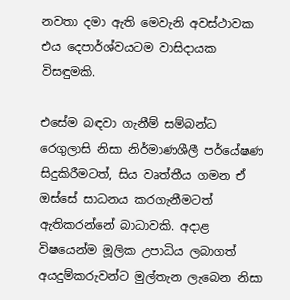නවතා දමා ඇති මෙවැනි අවස්ථාවක එය දෙපාර්ශ්වයටම වාසිදායක විසඳුමකි.

එසේම බඳවා ගැනීම් සම්බන්ධ රෙගුලාසි නිසා නිර්මාණශීලී පර්යේෂණ සිදුකිරීමටත්, සිය වෘත්තීය ගමන ඒ ඔස්සේ සාධනය කරගැනීමටත් ඇතිකරන්නේ බාධාවකි. අදාළ විෂයෙන්ම මූලික උපාධිය ලබාගත් අයදුම්කරුවන්ට මුල්තැන ලැබෙන නිසා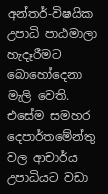අන්තර්-විෂයික උපාධි පාඨමාලා හැදෑරීමට බොහෝදෙනා මැලි වෙති. එසේම සමහර දෙපාර්තමේන්තු වල ආචාර්ය උපාධියට වඩා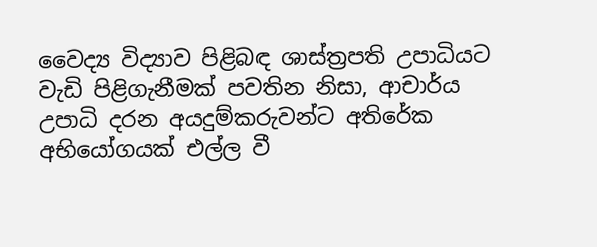වෛද්‍ය විද්‍යාව පිළිබඳ ශාස්ත්‍රපති උපාධියට වැඩි පිළිගැනීමක් පවතින නිසා, ආචාර්ය උපාධි දරන අයදුම්කරුවන්ට අතිරේක අභියෝගයක් එල්ල වී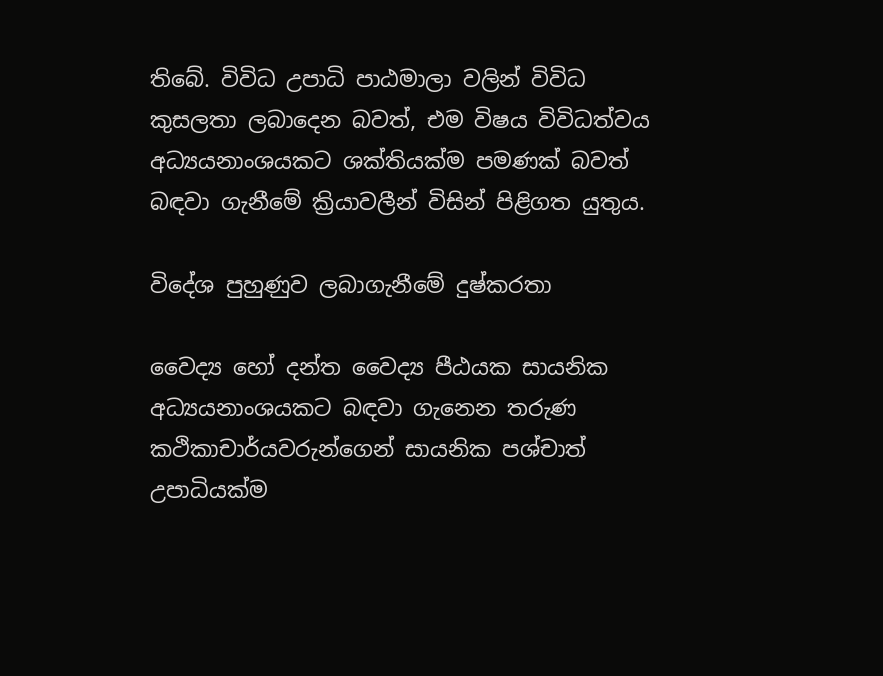තිබේ. විවිධ උපාධි පාඨමාලා වලින් විවිධ කුසලතා ලබාදෙන බවත්, එම විෂය විවිධත්වය  අධ්‍යයනාංශයකට ශක්තියක්ම පමණක් බවත් බඳවා ගැනීමේ ක්‍රියාවලීන් විසින් පිළිගත යුතුය.

විදේශ පුහුණුව ලබාගැනීමේ දුෂ්කරතා

වෛද්‍ය හෝ දන්ත වෛද්‍ය පීඨයක සායනික අධ්‍යයනාංශයකට බඳවා ගැනෙන තරුණ කථිකාචාර්යවරුන්ගෙන් සායනික පශ්චාත් උපාධියක්ම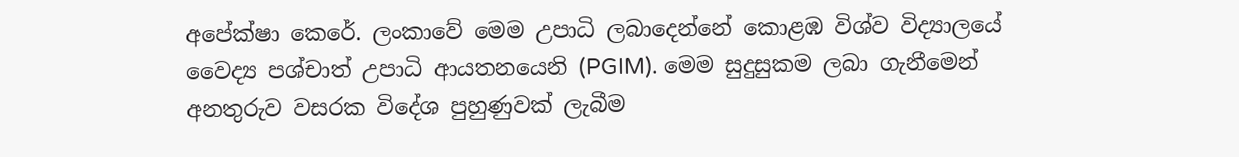අපේක්ෂා කෙරේ. ලංකාවේ මෙම උපාධි ලබාදෙන්නේ කොළඹ විශ්ව විද්‍යාලයේ වෛද්‍ය පශ්චාත් උපාධි ආයතනයෙනි (PGIM). මෙම සුදුසුකම ලබා ගැනීමෙන් අනතුරුව වසරක විදේශ පුහුණුවක් ලැබීම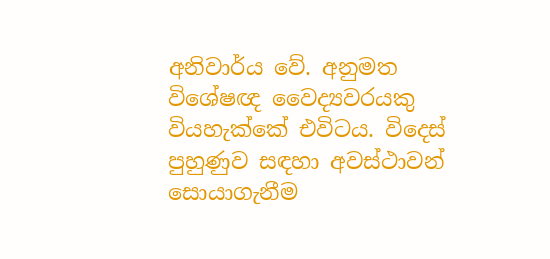අනිවාර්ය වේ. අනුමත විශේෂඥ වෛද්‍යවරයකු වියහැක්කේ එවිටය. විදෙස් පුහුණුව සඳහා අවස්ථාවන් සොයාගැනීම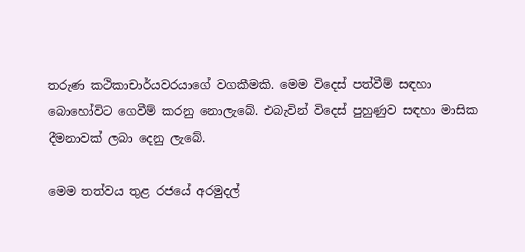තරුණ කථිකාචාර්යවරයාගේ වගකීමකි. මෙම විදෙස් පත්වීම් සඳහා බොහෝවිට ගෙවීම් කරනු නොලැබේ. එබැවින් විදෙස් පුහුණුව සඳහා මාසික දීමනාවක් ලබා දෙනු ලැබේ.

මෙම තත්වය තුළ රජයේ අරමුදල්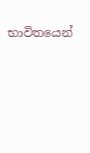භාවිතයෙන්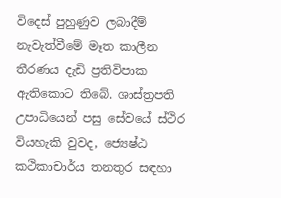විදෙස් පුහුණුව ලබාදීම් නැවැත්වීමේ මෑත කාලීන තීරණය දැඩි ප්‍රතිවිපාක ඇතිකොට තිබේ. ශාස්ත්‍රපති උපාධියෙන් පසු සේවයේ ස්ථිර වියහැකි වුවද, ජ්‍යෙෂ්ඨ කථිකාචාර්ය තනතුර සඳහා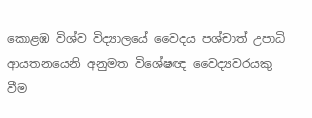කොළඹ විශ්ව විද්‍යාලයේ වෛද‍ය පශ්චාත් උපාධි ආයතනයෙනි අනුමත විශේෂඥ වෛද්‍යවරයකු වීම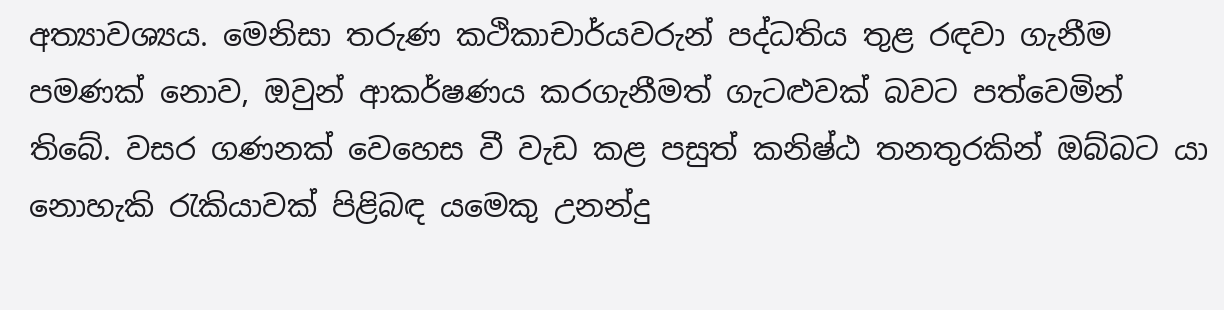අත්‍යාවශ්‍යය. මෙනිසා තරුණ කථිකාචාර්යවරුන් පද්ධතිය තුළ රඳවා ගැනීම පමණක් නොව, ඔවුන් ආකර්ෂණය කරගැනීමත් ගැටළුවක් බවට පත්වෙමින් තිබේ. වසර ගණනක් වෙහෙස වී වැඩ කළ පසුත් කනිෂ්ඨ තනතුරකින් ඔබ්බට යා නොහැකි රැකියාවක් පිළිබඳ යමෙකු උනන්දු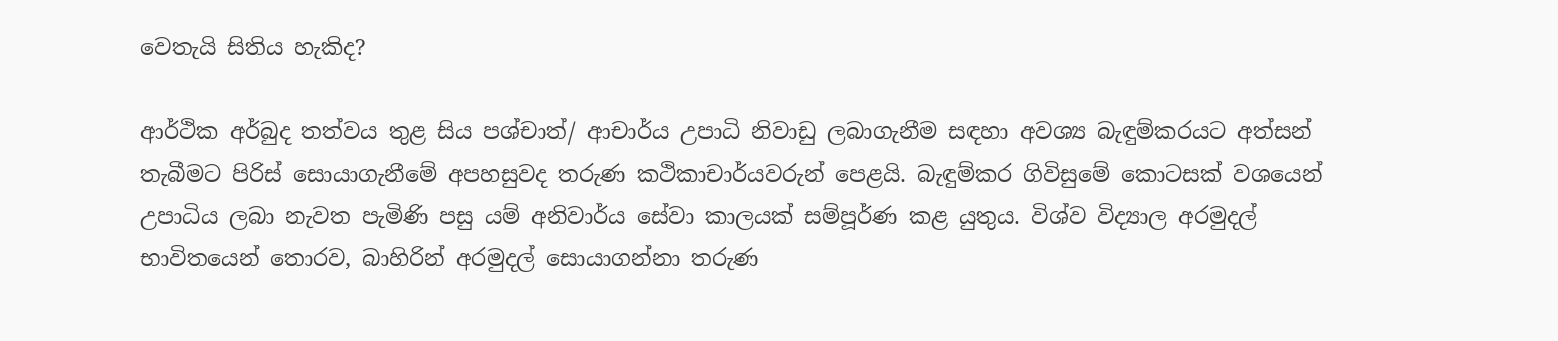වෙතැයි සිතිය හැකිද?

ආර්ථික අර්බුද තත්වය තුළ සිය පශ්චාත්/ ආචාර්ය උපාධි නිවාඩු ලබාගැනීම සඳහා අවශ්‍ය බැඳුම්කරයට අත්සන් තැබීමට පිරිස් සොයාගැනීමේ අපහසුවද තරුණ කථිකාචාර්යවරුන් පෙළයි. බැඳුම්කර ගිවිසුමේ කොටසක් වශයෙන් උපාධිය ලබා නැවත පැමිණි පසු යම් අනිවාර්ය සේවා කාලයක් සම්පූර්ණ කළ යුතුය. විශ්ව විද්‍යාල අරමුදල් භාවිතයෙන් තොරව, බාහිරින් අරමුදල් සොයාගන්නා තරුණ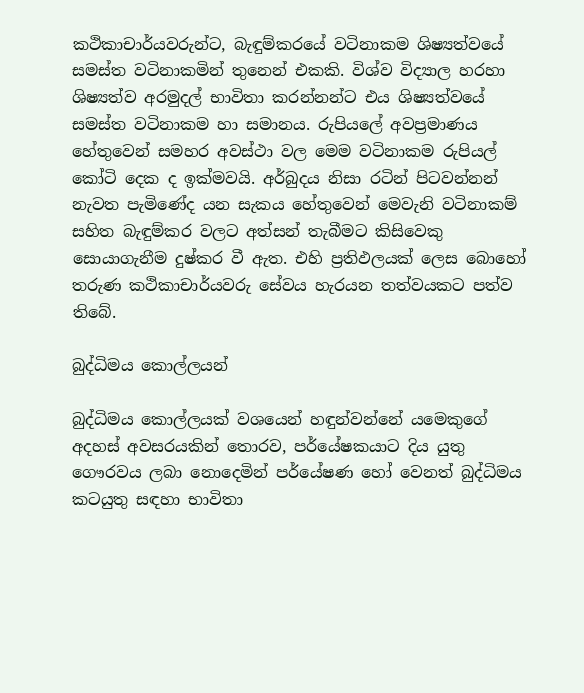කථිකාචාර්යවරුන්ට, බැඳුම්කරයේ වටිනාකම ශිෂ්‍යත්වයේ සමස්ත වටිනාකමින් තුනෙන් එකකි. විශ්ව විද්‍යාල හරහා ශිෂ්‍යත්ව අරමුදල් භාවිතා කරන්නන්ට එය ශිෂ්‍යත්වයේ සමස්ත වටිනාකම හා සමානය. රුපියලේ අවප්‍රමාණය හේතුවෙන් සමහර අවස්ථා වල මෙම වටිනාකම රුපියල් කෝටි දෙක ද ඉක්මවයි. අර්බුදය නිසා රටින් පිටවන්නන් නැවත පැමිණේද යන සැකය හේතුවෙන් මෙවැනි වටිනාකම් සහිත බැඳුම්කර වලට අත්සන් තැබීමට කිසිවෙකු සොයාගැනීම දුෂ්කර වී ඇත. එහි ප්‍රතිඵලයක් ලෙස බොහෝ තරුණ කථිකාචාර්යවරු සේවය හැරයන තත්වයකට පත්ව තිබේ.

බුද්ධිමය කොල්ලයන්

බුද්ධිමය කොල්ලයක් වශයෙන් හඳුන්වන්නේ යමෙකුගේ අදහස් අවසරයකින් තොරව, පර්යේෂකයාට දිය යුතු ගෞරවය ලබා නොදෙමින් පර්යේෂණ හෝ වෙනත් බුද්ධිමය කටයුතු සඳහා භාවිතා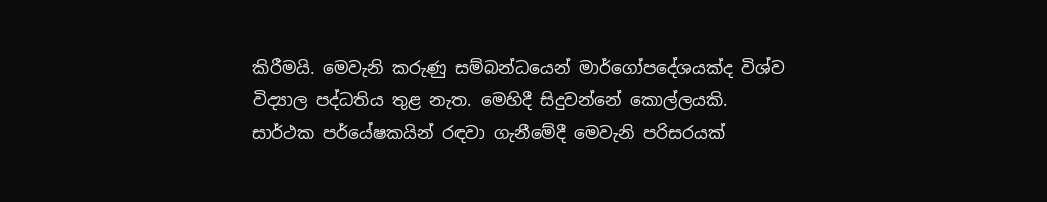කිරීමයි. මෙවැනි කරුණු සම්බන්ධයෙන් මාර්ගෝපදේශයක්ද විශ්ව විද්‍යාල පද්ධතිය තුළ නැත. මෙහිදී සිදුවන්නේ කොල්ලයකි. සාර්ථක පර්යේෂකයින් රඳවා ගැනීමේදී මෙවැනි පරිසරයක්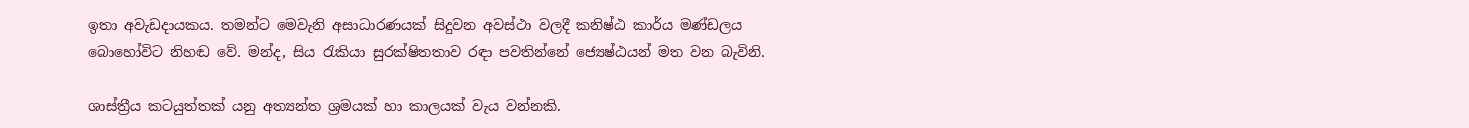ඉතා අවැඩදායකය. තමන්ට මෙවැනි අසාධාරණයක් සිදුවන අවස්ථා වලදී කනිෂ්ඨ කාර්ය මණ්ඩලය බොහෝවිට නිහඬ වේ. මන්ද, සිය රැකියා සුරක්ෂිතතාව රඳා පවතින්නේ ජ්‍යෙෂ්ඨයන් මත වන බැවිනි.

ශාස්ත්‍රීය කටයුත්තක් යනු අත්‍යන්ත ශ්‍රමයක් හා කාලයක් වැය වන්නකි.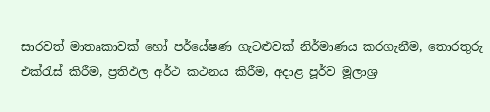සාරවත් මාතෘකාවක් හෝ පර්යේෂණ ගැටළුවක් නිර්මාණය කරගැනීම, තොරතුරු එක්රැස් කිරීම, ප්‍රතිඵල අර්ථ කථනය කිරීම, අදාළ පූර්ව මූලාශ්‍ර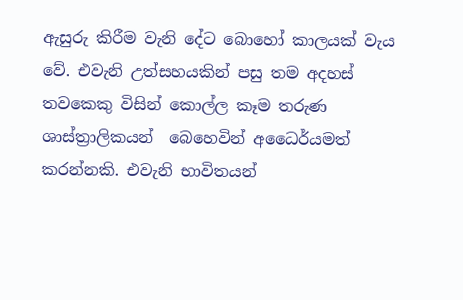ඇසුරු කිරීම වැනි දේට බොහෝ කාලයක් වැය වේ. එවැනි උත්සහයකින් පසු තම අදහස් තවකෙකු විසින් කොල්ල කෑම තරුණ ශාස්ත්‍රාලිකයන්  බෙහෙවින් අධෛර්යමත් කරන්නකි. එවැනි භාවිතයන්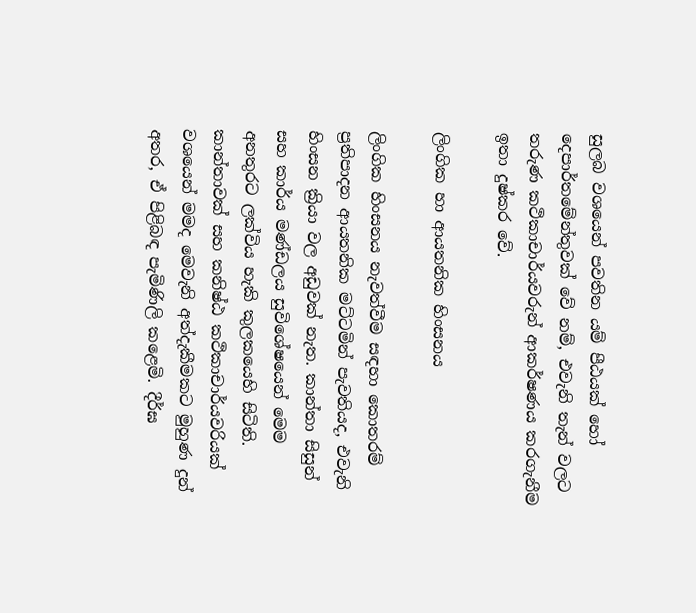සුලබ වශයෙන් පවතින යම් පීඨයක් හෝ දෙපාර්තමේන්තුවක් වේ නම්, එවැනි තැන් වලට තරුණ කථිකාචාර්යවරුන් ආකර්ෂණය කරගැනීම ඉතා දුෂ්කර වේ.

ලිංගික හා ආයතනික හිංසනය

ලිංගික හිංසනය නැවත්වීම සඳහා කොතරම් ප්‍රතිපාදන ආයතනික මට්ටමින් පැවතියද, එවැනි හිංසන ක්‍රියා වල අඩුවක් නැත. කාන්තා සිසුන් සහ කාර්ය මණ්ඩලය සුවිශේෂයෙන් මෙම අනතුරට ලක්විය හැකි කුලකයෙහි සිටිති. කාන්තාවක් සහ කනිෂ්ඨ කථිකාචාර්යවරියක් වශයෙන් මමද මෙවැනි අත්දැකීමකට මුහුණ දුන් අතර, ඒ පිළිබඳ පැමිණිලි කළෙමි. දීර්ඝ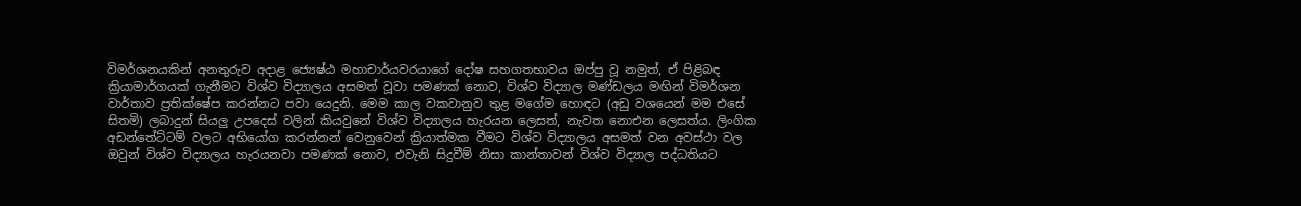විමර්ශනයකින් අනතුරුව අදාළ ජ්‍යෙෂ්ඨ මහාචාර්යවරයාගේ දෝෂ සහගතභාවය ඔප්පු වූ නමුත්, ඒ පිළිබඳ ක්‍රියාමාර්ගයක් ගැනීමට විශ්ව විද්‍යාලය අසමත් වූවා පමණක් නොව, විශ්ව විද්‍යාල මණ්ඩලය මඟින් විමර්ශන වාර්තාව ප්‍රතික්ෂේප කරන්නට පවා යෙදුනි. මෙම කාල වකවානුව තුළ මගේම හොඳට (අඩු වශයෙන් මම එසේ සිතමි) ලබාදුන් සියලු උපදෙස් වලින් කියවුනේ විශ්ව විද්‍යාලය හැරයන ලෙසත්, නැවත නොඑන ලෙසත්ය. ලිංගික අඩන්තේට්ටම් වලට අභියෝග කරන්නන් වෙනුවෙන් ක්‍රියාත්මක වීමට විශ්ව විද්‍යාලය අසමත් වන අවස්ථා වල ඔවුන් විශ්ව විද්‍යාලය හැරයනවා පමණක් නොව, එවැනි සිදුවීම් නිසා කාන්තාවන් විශ්ව විද්‍යාල පද්ධතියට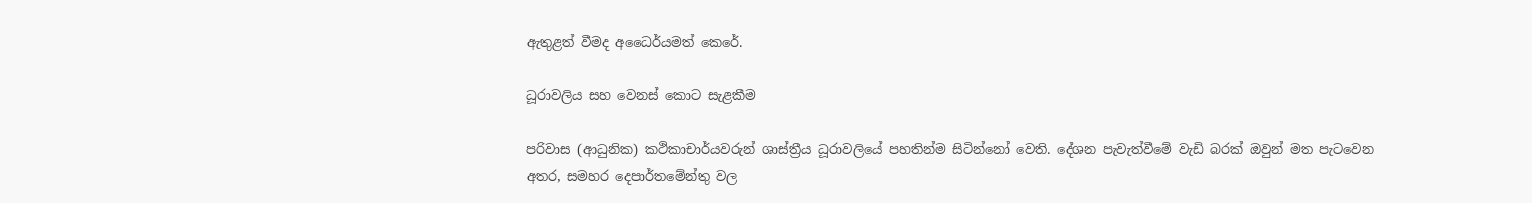ඇතුළත් වීමද අධෛර්යමත් කෙරේ.

ධූරාවලිය සහ වෙනස් කොට සැළකීම

පරිවාස (ආධුනික) කථිකාචාර්යවරුන් ශාස්ත්‍රීය ධූරාවලියේ පහතින්ම සිටින්නෝ වෙති. දේශන පැවැත්වීමේ වැඩි බරක් ඔවුන් මත පැටවෙන අතර, සමහර දෙපාර්තමේන්තු වල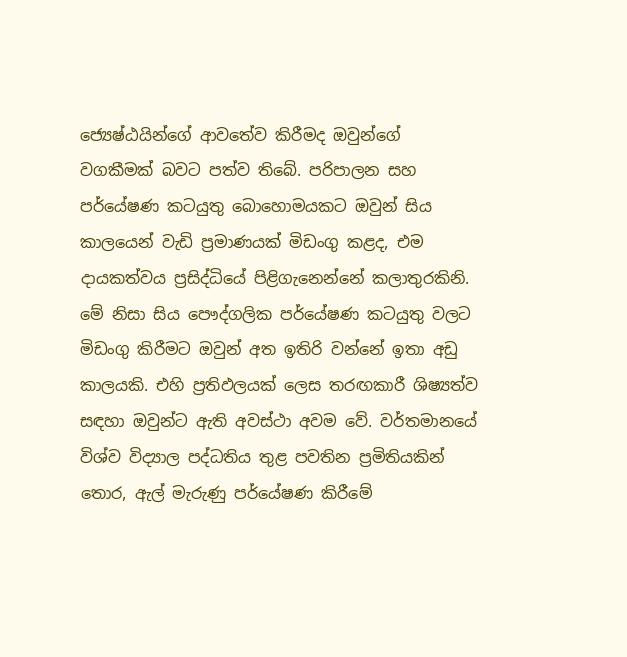ජ්‍යෙෂ්ඨයින්ගේ ආවතේව කිරීමද ඔවුන්ගේ වගකීමක් බවට පත්ව තිබේ. පරිපාලන සහ පර්යේෂණ කටයුතු බොහොමයකට ඔවුන් සිය කාලයෙන් වැඩි ප්‍රමාණයක් මිඩංගු කළද, එම දායකත්වය ප්‍රසිද්ධියේ පිළිගැනෙන්නේ කලාතුරකිනි. මේ නිසා සිය පෞද්ගලික පර්යේෂණ කටයුතු වලට මිඩංගු කිරීමට ඔවුන් අත ඉතිරි වන්නේ ඉතා අඩු කාලයකි. එහි ප්‍රතිඵලයක් ලෙස තරඟකාරී ශිෂ්‍යත්ව සඳහා ඔවුන්ට ඇති අවස්ථා අවම වේ. වර්තමානයේ විශ්ව විද්‍යාල පද්ධතිය තුළ පවතින ප්‍රමිතියකින් තොර, ඇල් මැරුණු පර්යේෂණ කිරීමේ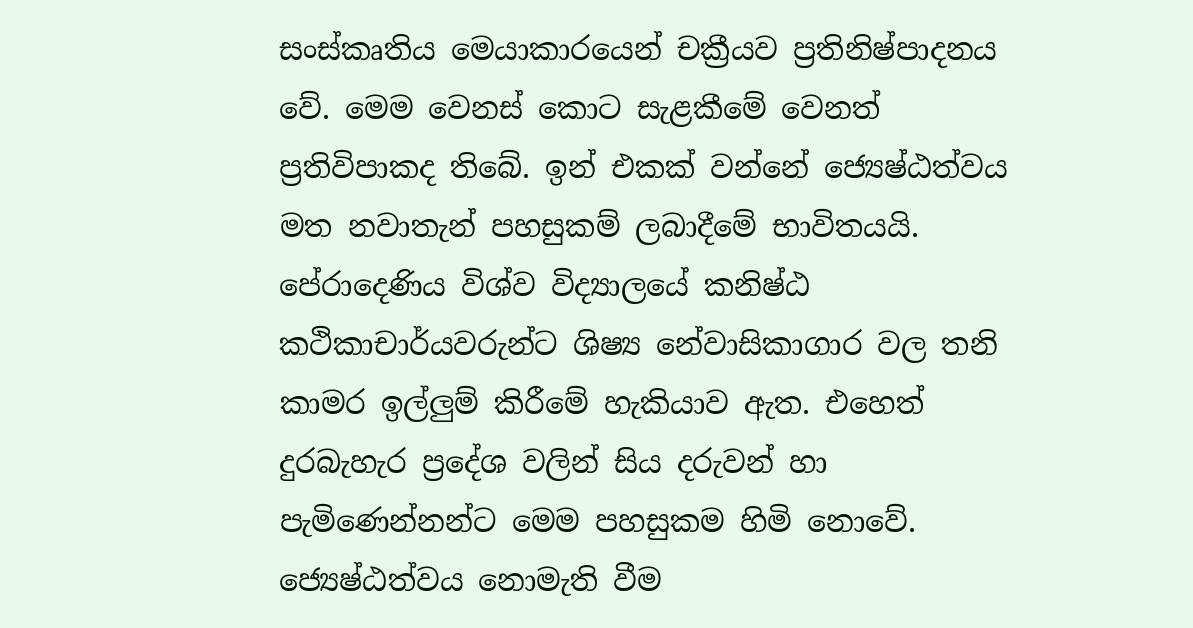සංස්කෘතිය මෙයාකාරයෙන් චක්‍රීයව ප්‍රතිනිෂ්පාදනය වේ. මෙම වෙනස් කොට සැළකීමේ වෙනත් ප්‍රතිවිපාකද තිබේ. ඉන් එකක් වන්නේ ජ්‍යෙෂ්ඨත්වය මත නවාතැන් පහසුකම් ලබාදීමේ භාවිතයයි. පේරාදෙණිය විශ්ව විද්‍යාලයේ කනිෂ්ඨ කථිකාචාර්යවරුන්ට ශිෂ්‍ය නේවාසිකාගාර වල තනි කාමර ඉල්ලුම් කිරීමේ හැකියාව ඇත. එහෙත් දුරබැහැර ප්‍රදේශ වලින් සිය දරුවන් හා පැමිණෙන්නන්ට මෙම පහසුකම හිමි නොවේ. ජ්‍යෙෂ්ඨත්වය නොමැති වීම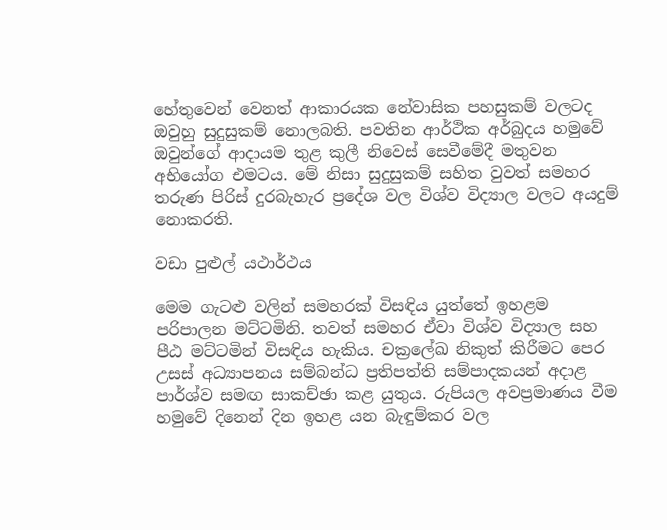හේතුවෙන් වෙනත් ආකාරයක නේවාසික පහසුකම් වලටද ඔවුහු සුදුසුකම් නොලබති. පවතින ආර්ථික අර්බුදය හමුවේ ඔවුන්ගේ ආදායම තුළ කුලී නිවෙස් සෙවීමේදී මතුවන අභියෝග එමටය. මේ නිසා සුදුසුකම් සහිත වුවත් සමහර තරුණ පිරිස් දුරබැහැර ප්‍රදේශ වල විශ්ව විද්‍යාල වලට අයදුම් නොකරති.

වඩා පුළුල් යථාර්ථය

මෙම ගැටළු වලින් සමහරක් විසඳිය යුත්තේ ඉහළම පරිපාලන මට්ටමිනි. තවත් සමහර ඒවා විශ්ව විද්‍යාල සහ පීඨ මට්ටමින් විසඳිය හැකිය. චක්‍රලේඛ නිකුත් කිරීමට පෙර උසස් අධ්‍යාපනය සම්බන්ධ ප්‍රතිපත්ති සම්පාදකයන් අදාළ පාර්ශ්ව සමඟ සාකච්ඡා කළ යුතුය. රුපියල අවප්‍රමාණය වීම හමුවේ දිනෙන් දින ඉහළ යන බැඳුම්කර වල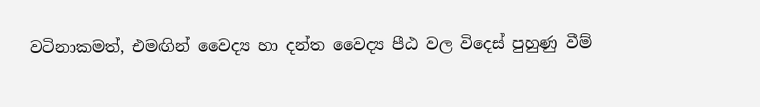වටිනාකමත්, එමඟින් වෛද්‍ය හා දන්ත වෛද්‍ය පීඨ වල විදෙස් පුහුණු වීම්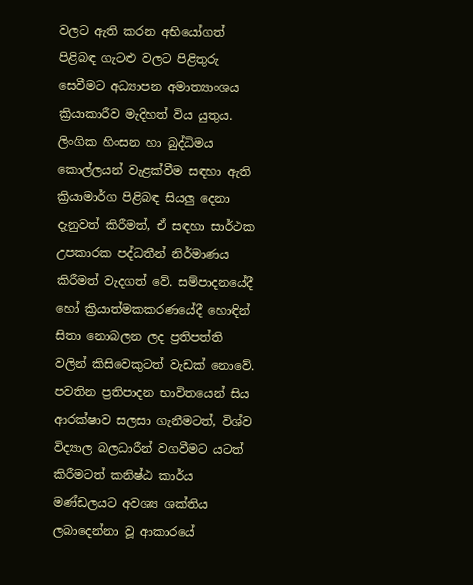වලට ඇති කරන අභියෝගත් පිළිබඳ ගැටළු වලට පිළිතුරු සෙවීමට අධ්‍යාපන අමාත්‍යාංශය ක්‍රියාකාරීව මැදිහත් විය යුතුය. ලිංගික හිංසන හා බුද්ධිමය කොල්ලයන් වැළක්වීම සඳහා ඇති ක්‍රියාමාර්ග පිළිබඳ සියලු දෙනා දැනුවත් කිරීමත්, ඒ සඳහා සාර්ථක උපකාරක පද්ධතීන් නිර්මාණය කිරීමත් වැදගත් වේ. සම්පාදනයේදී හෝ ක්‍රියාත්මකකරණයේදී හොඳින් සිතා නොබලන ලද ප්‍රතිපත්ති වලින් කිසිවෙකුටත් වැඩක් නොවේ. පවතින ප්‍රතිපාදන භාවිතයෙන් සිය ආරක්ෂාව සලසා ගැනීමටත්, විශ්ව විද්‍යාල බලධාරීන් වගවීමට යටත් කිරීමටත් කනිෂ්ඨ කාර්ය මණ්ඩලයට අවශ්‍ය ශක්තිය ලබාදෙන්නා වූ ආකාරයේ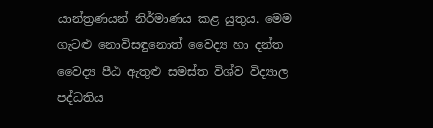යාන්ත්‍රණයන් නිර්මාණය කළ යුතුය. මෙම ගැටළු නොවිසඳුනොත් වෛද්‍ය හා දන්ත වෛද්‍ය පීඨ ඇතුළු සමස්ත විශ්ව විද්‍යාල පද්ධතිය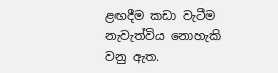ළඟදීම කඩා වැටීම නැවැත්විය නොහැකි වනු ඇත.